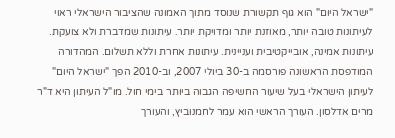"ישראל היום" הוא גוף תקשורת שנוסד מתוך האמונה שהציבור הישראלי ראוי לעיתונות טובה יותר, מאוזנת יותר ומדויקת יותר. עיתונות שמדברת ולא צועקת. עיתונות אמינה, אובייקטיבית ועניינית. עיתונות אחרת וללא תשלום. המהדורה המודפסת הראשונה פורסמה ב-30 ביולי 2007, וב-2010 הפך "ישראל היום" לעיתון הישראלי בעל שיעור החשיפה הגבוה ביותר בימי חול. מו"ל העיתון היא ד"ר מרים אדלסון. העורך הראשי הוא עמר לחמנוביץ, והעורך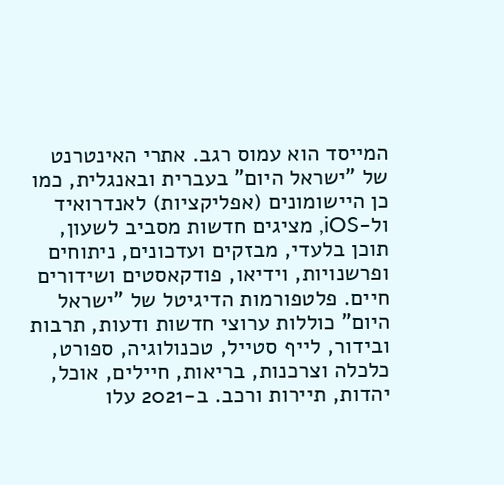המייסד הוא עמוס רגב. אתרי האינטרנט של "ישראל היום" בעברית ובאנגלית, כמו כן היישומונים (אפליקציות) לאנדרואיד ול-iOS, מציגים חדשות מסביב לשעון, תוכן בלעדי, מבזקים ועדכונים, ניתוחים ופרשנויות, וידיאו, פודקאסטים ושידורים חיים. פלטפורמות הדיגיטל של "ישראל היום" כוללות ערוצי חדשות ודעות, תרבות ובידור, לייף סטייל, טכנולוגיה, ספורט, כלכלה וצרכנות, בריאות, חיילים, אוכל, יהדות, תיירות ורכב. ב-2021 עלו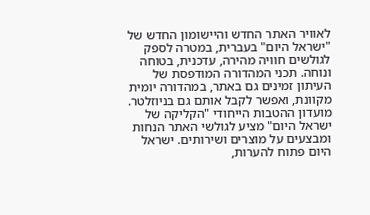לאוויר האתר החדש והיישומון החדש של "ישראל היום" בעברית, במטרה לספק לגולשים חוויה מהירה, עדכנית, בטוחה ונוחה. תכני המהדורה המודפסת של העיתון זמינים גם באתר, במהדורה יומית מקוונת, ואפשר לקבל אותם גם בניוזלטר. מועדון ההטבות הייחודי "הקליקה של ישראל היום" מציע לגולשי האתר הנחות ומבצעים על מוצרים ושירותים. ישראל היום פתוח להערות,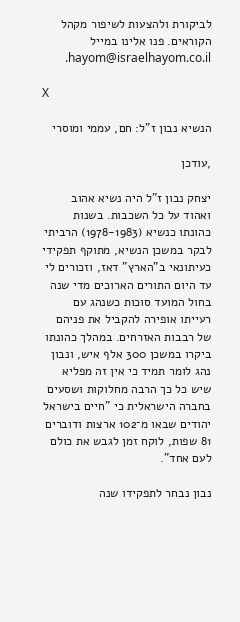לביקורת ולהצעות לשיפור מקהל הקוראים. פנו אלינו במייל hayom@israelhayom.co.il.

X

הנשיא נבון ז"ל: חם, עממי ומוסרי

,עודכן

יצחק נבון ז"ל היה נשיא אהוב ואהוד על כל השכבות. בשנות כהונתו כנשיא (1978-1983) הרביתי לבקר במשכן הנשיא, מתוקף תפקידי כעיתונאי ב"הארץ" דאז, וזכורים לי עד היום התורים הארוכים מדי שנה בחול המועד סוכות כשנהג עם רעייתו אופירה להקביל את פניהם של רבבות האזרחים. במהלך כהונתו ביקרו במשכן 300 אלף איש, ונבון נהג לומר תמיד כי אין זה מפליא שיש כל כך הרבה מחלוקות ושסעים בחברה הישראלית כי "חיים בישראל יהודים שבאו מ־102 ארצות ודוברים 81 שפות, לוקח זמן לגבש את כולם לעם אחד".

נבון נבחר לתפקידו שנה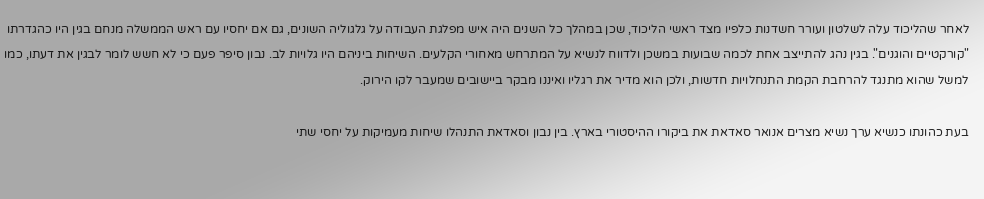לאחר שהליכוד עלה לשלטון ועורר חשדנות כלפיו מצד ראשי הליכוד, שכן במהלך כל השנים היה איש מפלגת העבודה על גלגוליה השונים, גם אם יחסיו עם ראש הממשלה מנחם בגין היו כהגדרתו "קורקטיים והוגנים". בגין נהג להתייצב אחת לכמה שבועות במשכן ולדווח לנשיא על המתרחש מאחורי הקלעים. השיחות ביניהם היו גלויות לב. נבון סיפר פעם כי לא חשש לומר לבגין את דעתו, כמו למשל שהוא מתנגד להרחבת הקמת התנחלויות חדשות, ולכן הוא מדיר את רגליו ואיננו מבקר ביישובים שמעבר לקו הירוק.

בעת כהונתו כנשיא ערך נשיא מצרים אנואר סאדאת את ביקורו ההיסטורי בארץ. בין נבון וסאדאת התנהלו שיחות מעמיקות על יחסי שתי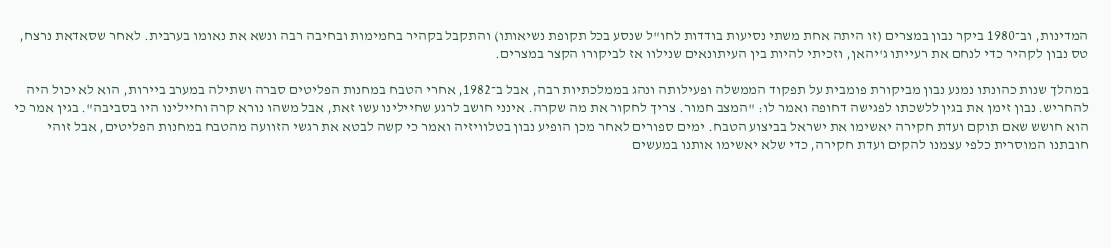המדינות, וב־1980 ביקר נבון במצרים (זו היתה אחת משתי נסיעות בודדות לחו"ל שנסע בכל תקופת נשיאותו) והתקבל בקהיר בחמימות ובחיבה רבה ונשא את נאומו בערבית. לאחר שסאדאת נרצח, טס נבון לקהיר כדי לנחם את רעייתו ג'יהאן, וזכיתי להיות בין העיתונאים שנילוו אז לביקורו הקצר במצרים.

במהלך שנות כהונתו נמנע נבון מביקורת פומבית על תפקוד הממשלה ופעילותה ונהג בממלכתיות רבה, אבל ב־1982, אחרי הטבח במחנות הפליטים סברה ושתילה במערב ביירות, הוא לא יכול היה להחריש. נבון זימן את בגין ללשכתו לפגישה דחופה ואמר לו: "המצב חמור. צריך לחקור את מה שקרה. אינני חושב לרגע שחיילינו עשו זאת, אבל משהו נורא קרה וחיילינו היו בסביבה". בגין אמר כי הוא חושש שאם תוקם ועדת חקירה יאשימו את ישראל בביצוע הטבח. ימים ספורים לאחר מכן הופיע נבון בטלוויזיה ואמר כי קשה לבטא את רגשי הזוועה מהטבח במחנות הפליטים, אבל זוהי חובתנו המוסרית כלפי עצמנו להקים ועדת חקירה, כדי שלא יאשימו אותנו במעשים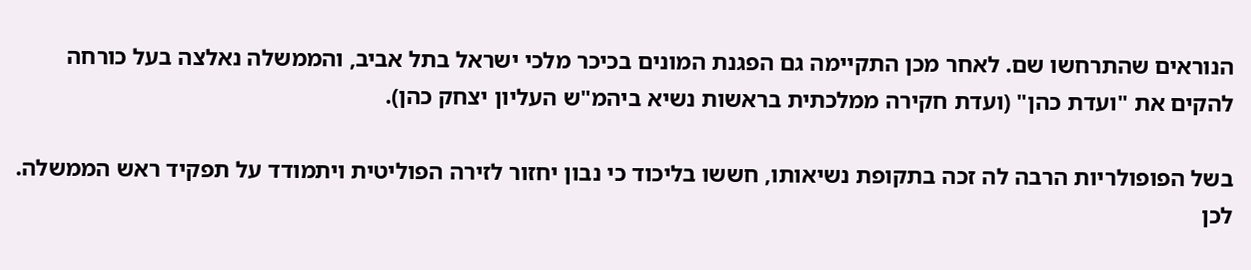הנוראים שהתרחשו שם. לאחר מכן התקיימה גם הפגנת המונים בכיכר מלכי ישראל בתל אביב, והממשלה נאלצה בעל כורחה להקים את "ועדת כהן" (ועדת חקירה ממלכתית בראשות נשיא ביהמ"ש העליון יצחק כהן).

בשל הפופולריות הרבה לה זכה בתקופת נשיאותו, חששו בליכוד כי נבון יחזור לזירה הפוליטית ויתמודד על תפקיד ראש הממשלה. לכן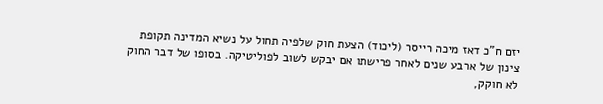יזם ח"כ דאז מיכה רייסר (ליכוד) הצעת חוק שלפיה תחול על נשיא המדינה תקופת צינון של ארבע שנים לאחר פרישתו אם יבקש לשוב לפוליטיקה. בסופו של דבר החוק לא חוקק,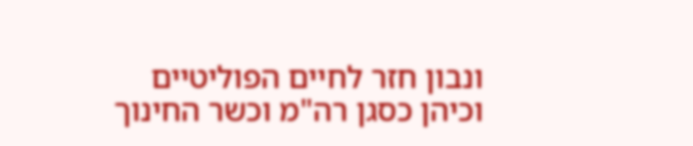ונבון חזר לחיים הפוליטיים וכיהן כסגן רה"מ וכשר החינוך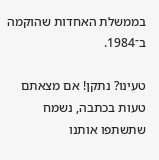בממשלת האחדות שהוקמה ב־1984.

טעינו? נתקן! אם מצאתם טעות בכתבה, נשמח שתשתפו אותנו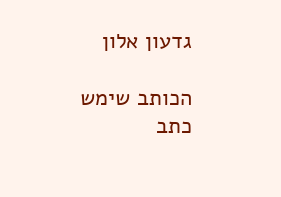גדעון אלון

הכותב שימש כתב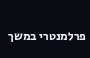פרלמנטרי במשך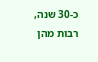כ-30 שנה, רבות מהן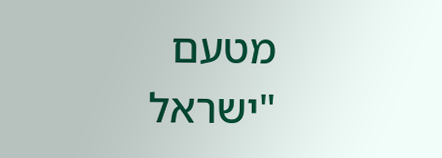מטעם "ישראל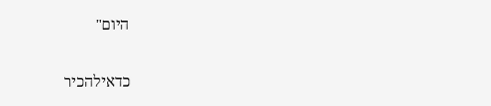היום"

כדאילהכיר